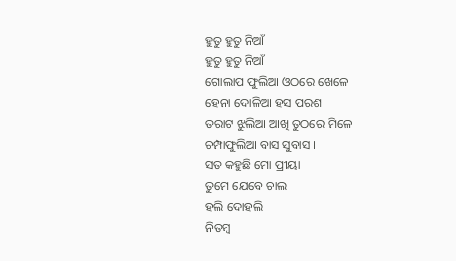ହୁତୁ ହୁତୁ ନିଆଁ
ହୁତୁ ହୁତୁ ନିଆଁ
ଗୋଲାପ ଫୁଲିଆ ଓଠରେ ଖେଳେ
ହେନା ଦୋଳିଆ ହସ ପରଶ
ତରାଟ ଝୁଲିଆ ଆଖି ତୁଠରେ ମିଳେ
ଚମ୍ପାଫୁଲିଆ ବାସ ସୁବାସ ।
ସତ କହୁଛି ମୋ ପ୍ରୀୟା
ତୁମେ ଯେବେ ଚାଲ
ହଲି ଦୋହଲି
ନିତମ୍ବ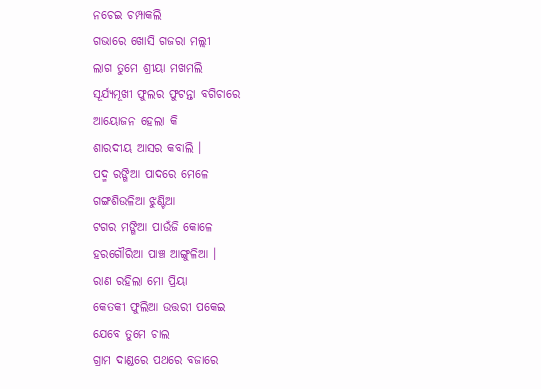ନଚେଇ ଚମ୍ପାକଲି
ଗଭାରେ ଖୋସି ଗଜରା ମଲ୍ଲୀ
ଲାଗ ତୁମେ ଶ୍ରୀୟା ମଖମଲି
ସୂର୍ଯ୍ୟମୂଖୀ ଫୁଲର ଫୁଟନ୍ତା ବଗିଚାରେ
ଆୟୋଜନ ହେଲା କି
ଶାରଦୀୟ ଆସର କବାଲି ।
ପଦ୍ମ ରଙ୍ଗିଆ ପାଦରେ ମେଳେ
ଗଙ୍ଗଶିଉଳିଆ ଝୁଣ୍ଟିଆ
ଟଗର ମଙ୍ଗିଆ ପାଉଁଜି କୋଳେ
ହରଗୌରିଆ ପାଞ୍ଚ ଆଙ୍ଗୁଳିଆ ।
ରାଣ ରହିଲା ମୋ ପ୍ରିୟା
କେତକୀ ଫୁଲିଆ ଉତ୍ତରୀ ପକେଇ
ଯେବେ ତୁମେ ଚାଲ
ଗ୍ରାମ ଦାଣ୍ଡରେ ପଥରେ ବଜାରେ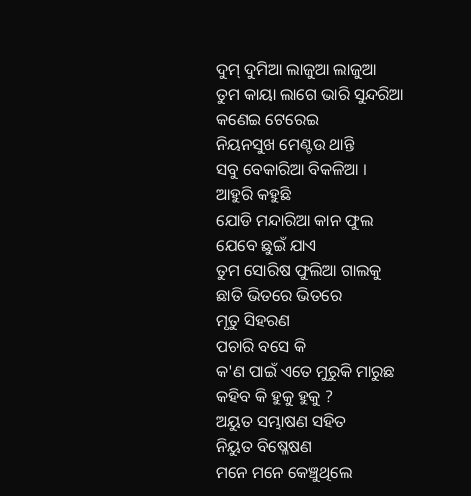ଦୁମ୍ ଦୁମିଆ ଲାଜୁଆ ଲାଜୁଆ
ତୁମ କାୟା ଲାଗେ ଭାରି ସୁନ୍ଦରିଆ
କଣେଇ ଟେରେଇ
ନିୟନସୁଖ ମେଣ୍ଟଉ ଥାନ୍ତି
ସବୁ ବେକାରିଆ ବିକଳିଆ ।
ଆହୁରି କହୁଛି
ଯୋଡି ମନ୍ଦାରିଆ କାନ ଫୁଲ
ଯେବେ ଛୁଇଁ ଯାଏ
ତୁମ ସୋରିଷ ଫୁଲିଆ ଗାଲକୁ
ଛାତି ଭିତରେ ଭିତରେ
ମୃତୁ ସିହରଣ
ପଚାରି ବସେ କି
କ'ଣ ପାଇଁ ଏତେ ମୁରୁକି ମାରୁଛ
କହିବ କି ହୁକୁ ହୁକୁ ?
ଅୟୁତ ସମ୍ଭାଷଣ ସହିତ
ନିୟୁତ ବିଷ୍ଳେଷଣ
ମନେ ମନେ କେଞ୍ଚୁଥିଲେ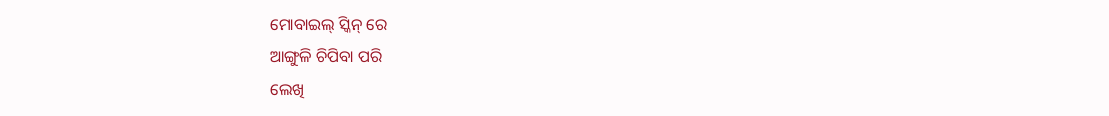ମୋବାଇଲ୍ ସ୍କିନ୍ ରେ
ଆଙ୍ଗୁଳି ଚିପିବା ପରି
ଲେଖି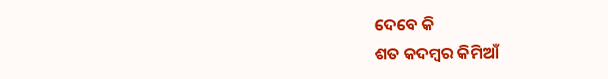ଦେବେ କି
ଶତ କଦମ୍ବର କିମିଆଁ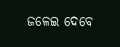ଜଳେଇ ଦେବେ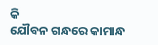କି
ଯୌବନ ଗନ୍ଧରେ କାମାନ୍ଧ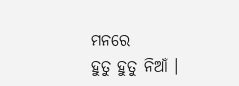ମନରେ
ହୁତୁ ହୁତୁ ନିଆଁ ।